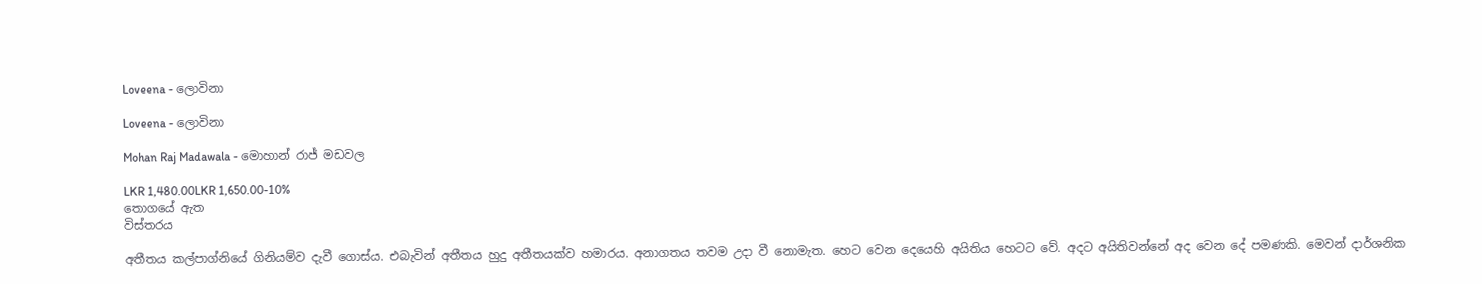Loveena - ලොවිනා

Loveena - ලොවිනා

Mohan Raj Madawala - මොහාන් රාජ් මඩවල

LKR 1,480.00LKR 1,650.00-10%
තොගයේ ඇත
විස්තරය

අතීතය කල්පාග්නියේ ගිනියම්ව දැවී ගොස්ය. එබැවින් අතීතය හුදු අතීතයක්ව හමාරය. අනාගතය තවම උදා වී නොමැත. හෙට වෙන දෙයෙහි අයිතිය හෙටට වේ. අදට අයිතිවන්නේ අද වෙන දේ පමණකි. මෙවන් දාර්ශනික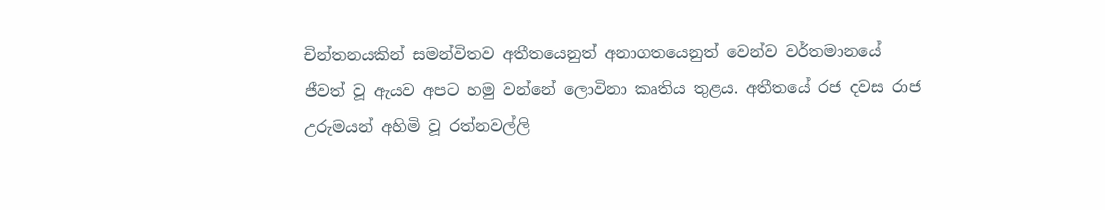චින්තනයකින් සමන්විතව අතීතයෙනුත් අනාගතයෙනුත් වෙන්ව වර්තමානයේ ජීවත් වූ ඇයව අපට හමු වන්නේ ලොවිනා කෘතිය තුළය. අතීතයේ රජ දවස රාජ උරුමයන් අහිමි වූ රත්නවල්ලි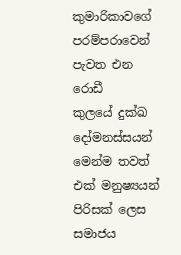කුමාරිකාවගේ පරම්පරාවෙන් පැවත එන රොඩී කුලයේ ‍දුක්ඛ දෝමනස්සයන් මෙන්ම තවත් එක් මනුෂ්‍යයන් පිරිසක් ලෙස සමාජය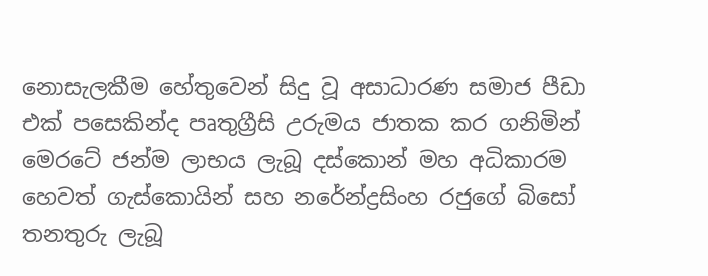නොසැලකීම හේතුවෙන් සිදු වූ අසාධාරණ සමාජ පීඩා එක් පසෙකින්ද පෘතුග්‍රීසි උරුමය ජාතක කර ගනිමින් මෙරටේ ජන්ම ලාභය ලැබූ දස්කොන් මහ අධිකාරම හෙවත් ගැස්කොයින් සහ නරේන්ද්‍රසිංහ රජුගේ බිසෝ තනතුරු ලැබූ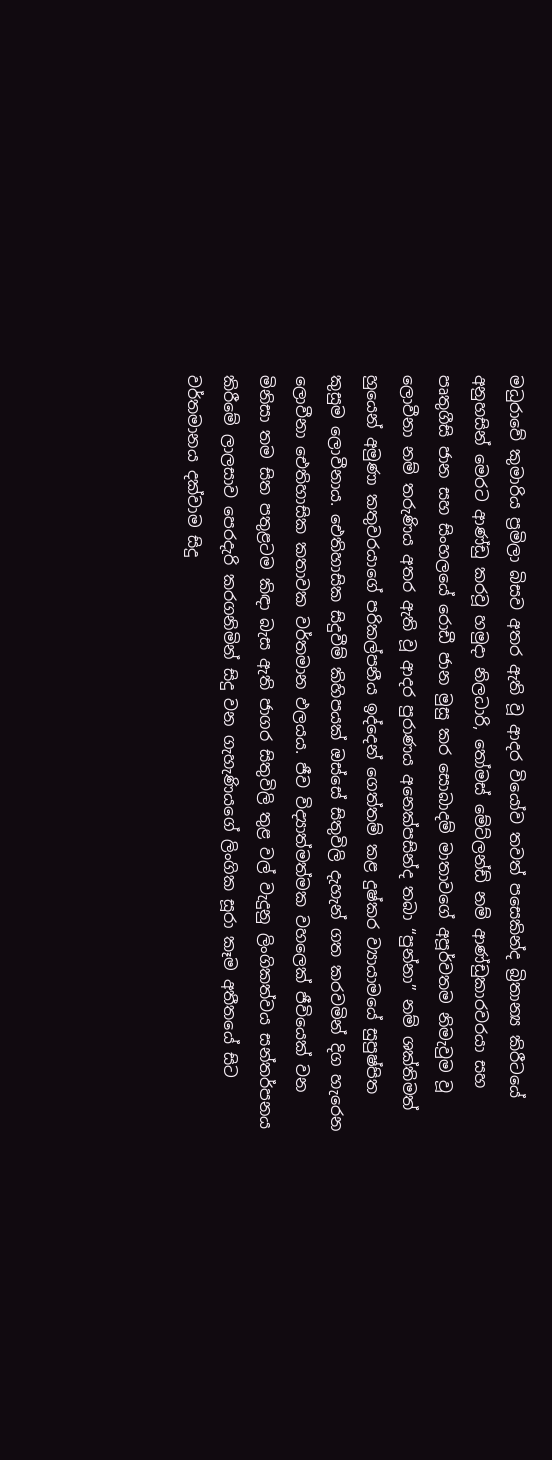මධුරාවේ කුමාරිය ප්‍රමිලා බිසව අතර ඇති වූ ආදර වියෝව තවත් ‍පසෙකින්ද බ්‍රිතාන්‍ය කිරීටයේ අනුහසින් මෙරට ආණ්ඩු කරවූ හමුදා නිලධාරි, තෝමස් මේට්ලන්ඩ් නම් ආණ්ඩුකාරවරයා සහ පෘතුගීසි ජාන සහ සිංහලයේ රොඩී ජාන මුසු කර සොබාදම් මාතාවගේ අපූර්වතම නිමැවුම වූ ලොවීනා නම් තරුණිය අතර ඇති වූ ආදර පුරාණය අනෙක්පසින්ද තබා “පුන්නා” නම් ශක්තිමත් හුයෙන් අමුණා කතුවරයාගේ පරිකල්පනීය ඉද්දෙන් ගෙත්තම් කළ දුෂ්කර ව්‍යායාමයේ සුපුෂ්පිත කුසුම ලොවීනාය. ඓතිහාසික සිදුවීම් කිහිපයක් ඔස්සේ සිතුවිලි දැහැන් ගත කරවමින් දිග හැරෙන ලොවීනා ඓතිහාසික කතාවක වර්තමාන ඵලයය. ජීව විද්‍යාත්මත්මක වහලෙක් ජීවියෙක් වන මිනිසා තම සිත පතුළටම කිඳා බැස ඇති ජාගර සිතුවිලි තුළ වල් වැදුනු ලිංගිකත්වය සන්තර්පනය කිරීමේ ලාලසාව පෙරදැරි කරගනිමින් සිදු වන ගැහැණියගේ ලිංගික සූරා කෑම අතීතයේ සිට වර්තමානය දක්වාම සිදු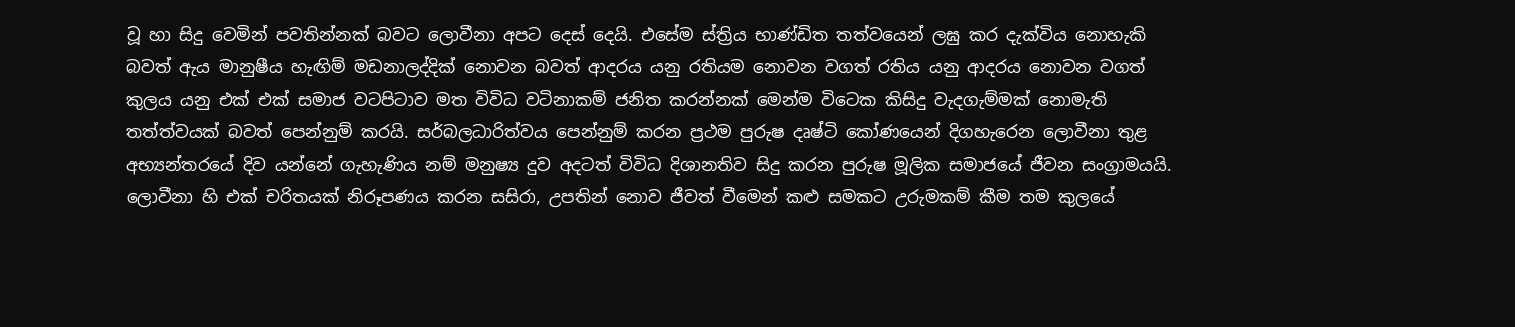වූ හා සිදු වෙමින් පවතින්නක් බවට ලොවීනා අපට දෙස් දෙයි. එසේම ස්ත්‍රිය භාණ්ඩිත තත්වයෙන් ලඝු කර දැක්විය නොහැකි බවත් ඇය මානුෂීය හැඟිම් මඩනාලද්දික් නොවන බවත් ආදරය යනු රතියම නොවන වගත් රතිය යනු ආදරය නොවන වගත් කුලය යනු එක් එක් සමාජ වටපිටාව මත විවිධ වටිනාකම් ජනිත කරන්නක් මෙන්ම විටෙක කිසිදු වැදගැම්මක් නොමැති තත්ත්වයක් බවත් පෙන්නුම් කරයි. සර්බලධාරිත්වය පෙන්නුම් කරන ප්‍රථම පුරුෂ දෘෂ්ටි කෝණයෙන් දිගහැරෙන ලොවීනා තුළ අභ්‍යන්තරයේ දිව යන්නේ ගැහැණිය නම් මනුෂ්‍ය දුව අදටත් විවිධ දිශානතිව සිදු කරන පුරුෂ මූලික සමාජයේ ජීවන සංග්‍රාමයයි. ලොවීනා හි එක් චරිතයක් නිරූපණය කරන සසිරා, උපතින් නොව ජීවත් වීමෙන් කළු සමකට උරුමකම් කීම තම කුලයේ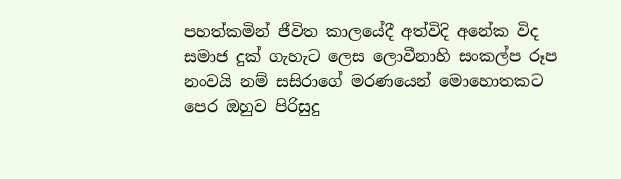පහත්කමින් ජීවිත කාලයේදී අත්විදි අනේක විද සමාජ දුක් ගැහැට ලෙස ලොවීනාහි සංකල්ප රූප නංවයි නම් සසිරාගේ මරණයෙන් මොහොතකට පෙර ඔහුව පිරිසුදු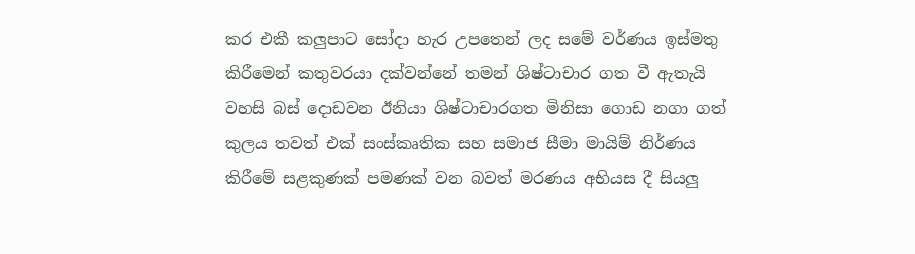කර එකී කලුපාට සෝදා හැර උපතෙන් ලද සමේ වර්ණය ඉස්මතු කිරීමෙන් කතුවරයා දක්වන්නේ තමන් ශිෂ්ටාචාර ගත වී ඇතැයි වහසි බස් දොඩවන ඊනියා ශිෂ්ටාචාරගත මිනිසා ගොඩ නගා ගත් කුලය තවත් එක් සංස්කෘතික සහ සමාජ සීමා මායිම් නිර්ණය කිරීමේ සළකුණක් පමණක් වන බවත් මරණය අභියස දී සියලු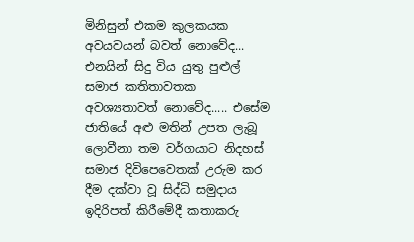මිනිසුන් එකම කුලකයක අවයවයන් බවත් නොවේද... එනයින් සිදු විය යුතු පුළුල් සමාජ කතිතාවතක අවශ්‍යතාවත් නොවේද..... එසේම ජාතියේ අළු මතින් උපත ලැබූ ලොවීනා තම වර්ගයාට නිදහස් සමාජ දිවිපෙවෙතක් උරුම කර දීම දක්වා වූ සිද්ධි සමුදාය ඉදිරිපත් කිරීමේදී කතාකරු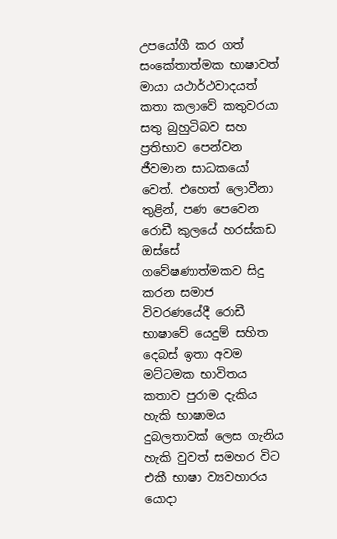උපයෝගී කර ගත් සංකේතාත්මක භාෂාවත් මායා යථාර්ථවාදයත් කතා කලාවේ කතුවරයා සතු බුහුටිබව සහ ප්‍රතිභාව පෙන්වන ජීවමාන සාධකයෝ වෙත්. එහෙත් ලොවීනා තුළින්, පණ පෙවෙන රොඩී කුලයේ හරස්කඩ ඔස්සේ ගවේෂණාත්මකව සිදු කරන සමාජ විවරණයේදී රොඩී භාෂාවේ යෙදුම් සහිත දෙබස් ඉතා අවම මට්ටමක භාවිතය කතාව පුරාම දැකිය හැකි භාෂාමය දුබලතාවක් ලෙස ගැනිය හැකි වුවත් සමහර විට එකී භාෂා ව්‍යවහාරය යොදා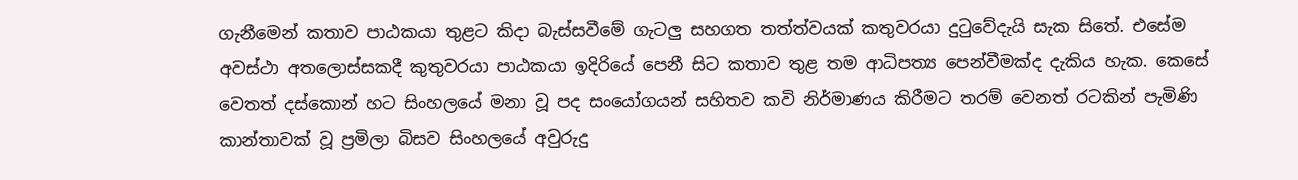ගැනීමෙන් කතාව පාඨකයා තුළට කිදා බැස්සවීමේ ගැටලු සහගත තත්ත්වයක් කතුවරයා දුටුවේදැයි සැක සිතේ. එසේම අවස්ථා අතලොස්සකදී කුතුවර‍යා පාඨකයා ඉදිරියේ පෙනී සිට කතාව තුළ තම ආධිපත්‍ය පෙන්වීමක්ද දැකිය හැක‍. කෙසේ වෙතත් දස්කොන් හ‍ට සිංහලයේ මනා වූ පද සංයෝගයන් සහිතව කවි නිර්මාණය කිරීමට තරම් වෙනත් රටකින් පැමිණි කාන්තාවක් වූ ප්‍රමිලා බිසව සිංහ‍ලයේ අවුරුදු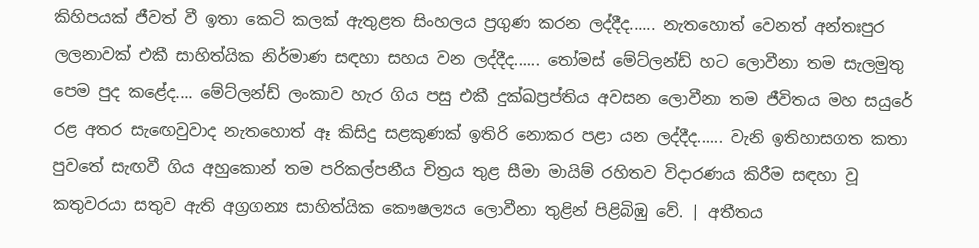කිහිපයක් ජීවත් වී ඉතා කෙටි කලක් ඇතුළත සිංහලය ප්‍රගුණ කරන ලද්දීද...... නැතහොත් වෙනත් අන්තඃපුර ලලනාවක් එකී සාහිත්යික නිර්මාණ සඳහා සහය වන ලද්දීද...... තෝමස් මේට්ලන්ඩ් හට ලොවීනා තම සැලමුතු පෙම පුද කළේද.... මේට්ලන්ඩ් ලංකාව හැර ගිය පසු එකී දුක්ඛප්‍රප්තිය අවසන ලොවීනා තම ජීවිතය මහ සයුරේ රළ අතර සැ‍ඟෙවුවාද නැතහොත් ඈ කිසිදු සළකුණක් ඉතිරි නොකර පළා යන ලද්දීද...... වැනි ඉතිහාසගත කතා පුවතේ සැඟවී ගිය අහුකොන් තම පරිකල්පනීය චිත්‍රය තුළ සීමා මායිම් රහිතව විදාරණය කිරීම සඳහා වූ කතුවරයා සතුව ඇති අග්‍රගන්‍ය සාහිත්යික කෞෂල්‍යය ලොවීනා තුළින් පිළිබිඹු වේ. | අතීතය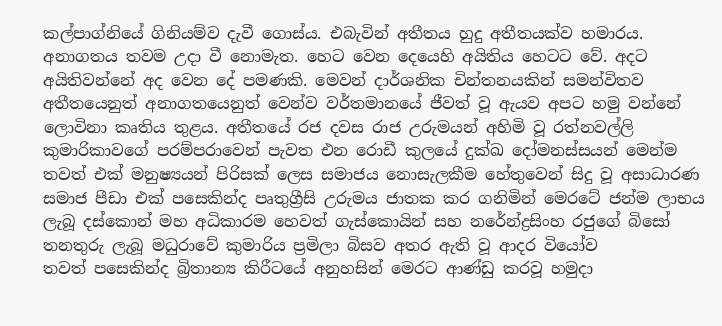කල්පාග්නියේ ගිනියම්ව දැවී ගොස්ය. එබැවින් අතීතය හුදු අතීතයක්ව හමාරය. අනාගතය තවම උදා වී නොමැත. හෙට වෙන දෙයෙහි අයිතිය හෙටට වේ. අදට අයිතිවන්නේ අද වෙන දේ පමණකි. මෙවන් දාර්ශනික චින්තනයකින් සමන්විතව අතීතයෙනුත් අනාගතයෙනුත් වෙන්ව වර්තමානයේ ජීවත් වූ ඇයව අපට හමු වන්නේ ලොවිනා කෘතිය තුළය. අතීතයේ රජ දවස රාජ උරුමයන් අහිමි වූ රත්නවල්ලි කුමාරිකාවගේ පරම්පරාවෙන් පැවත එන රොඩී කුලයේ ‍දුක්ඛ දෝමනස්සයන් මෙන්ම තවත් එක් මනුෂ්‍යයන් පිරිසක් ලෙස සමාජය නොසැලකීම හේතුවෙන් සිදු වූ අසාධාරණ සමාජ පීඩා එක් පසෙකින්ද පෘතුග්‍රීසි උරුමය ජාතක කර ගනිමින් මෙරටේ ජන්ම ලාභය ලැබූ දස්කොන් මහ අධිකාරම හෙවත් ගැස්කොයින් සහ නරේන්ද්‍රසිංහ රජුගේ බිසෝ තනතුරු ලැබූ මධුරාවේ කුමාරිය ප්‍රමිලා බිසව අතර ඇති වූ ආදර වියෝව තවත් ‍පසෙකින්ද බ්‍රිතාන්‍ය කිරීටයේ අනුහසින් මෙරට ආණ්ඩු කරවූ හමුදා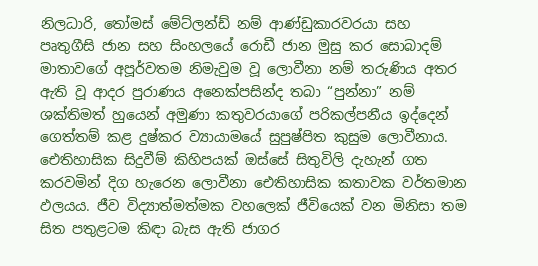නිලධාරි, තෝමස් මේට්ලන්ඩ් නම් ආණ්ඩුකාරවරයා සහ පෘතුගීසි ජාන සහ සිංහලයේ රොඩී ජාන මුසු කර සොබාදම් මාතාවගේ අපූර්වතම නිමැවුම වූ ලොවීනා නම් තරුණිය අතර ඇති වූ ආදර පුරාණය අනෙක්පසින්ද තබා “පුන්නා” නම් ශක්තිමත් හුයෙන් අමුණා කතුවරයාගේ පරිකල්පනීය ඉද්දෙන් ගෙත්තම් කළ දුෂ්කර ව්‍යායාමයේ සුපුෂ්පිත කුසුම ලොවීනාය. ඓතිහාසික සිදුවීම් කිහිපයක් ඔස්සේ සිතුවිලි දැහැන් ගත කරවමින් දිග හැරෙන ලොවීනා ඓතිහාසික කතාවක වර්තමාන ඵලයය. ජීව විද්‍යාත්මත්මක වහලෙක් ජීවියෙක් වන මිනිසා තම සිත පතුළටම කිඳා බැස ඇති ජාගර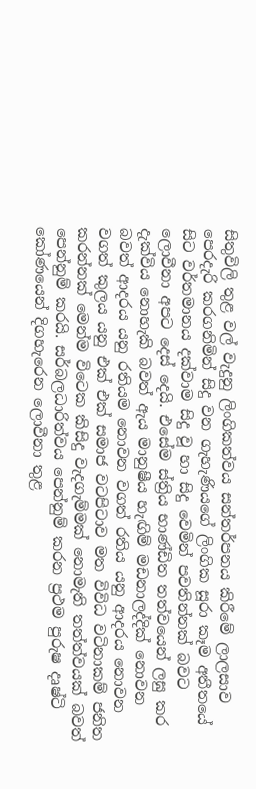සිතුවිලි තුළ වල් වැදුනු ලිංගිකත්වය සන්තර්පනය කිරීමේ ලාලසාව පෙරදැරි කරගනිමින් සිදු වන ගැහැණියගේ ලිංගික සූරා කෑම අතීතයේ සිට වර්තමානය දක්වාම සිදු වූ හා සිදු වෙමින් පවතින්නක් බවට ලොවීනා අපට දෙස් දෙයි. එසේම ස්ත්‍රිය භාණ්ඩිත තත්වයෙන් ලඝු කර දැක්විය නොහැකි බවත් ඇය මානුෂීය හැඟිම් මඩනාලද්දික් නොවන බවත් ආදරය යනු රතියම නොවන වගත් රතිය යනු ආදරය නොවන වගත් කුලය යනු එක් එක් සමාජ වටපිටාව මත විවිධ වටිනාකම් ජනිත කරන්නක් මෙන්ම විටෙක කිසිදු වැදගැම්මක් නොමැති තත්ත්වයක් බවත් පෙන්නුම් කරයි. සර්බලධාරිත්වය පෙන්නුම් කරන ප්‍රථම පුරුෂ දෘෂ්ටි කෝණයෙන් දිගහැරෙන ලොවීනා තුළ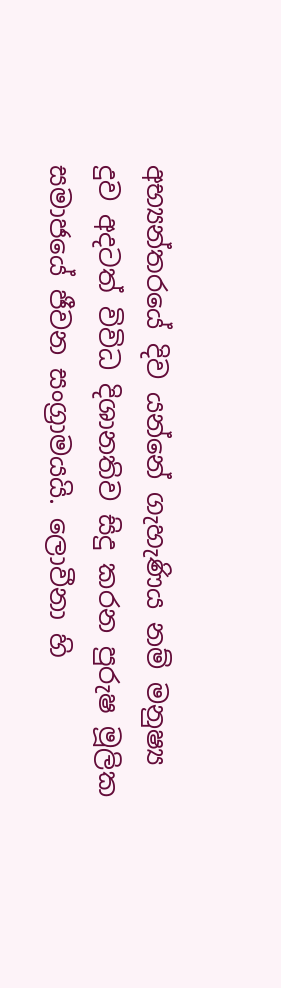අභ්‍යන්තරයේ දිව යන්නේ ගැහැණිය නම් මනුෂ්‍ය දුව අදටත් විවිධ දිශානතිව සිදු කරන පුරුෂ මූලික සමාජයේ ජීවන සංග්‍රාමයයි. ලොවීනා හි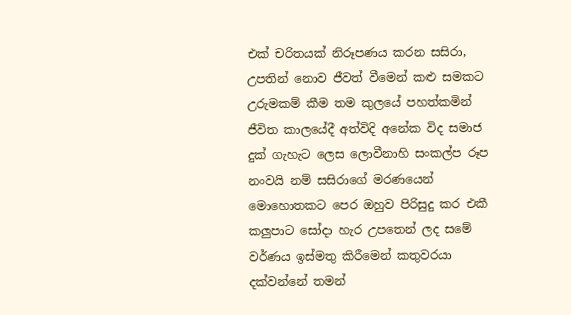එක් චරිතයක් නිරූපණය කරන සසිරා, උපතින් නොව ජීවත් වීමෙන් කළු සමකට උරුමකම් කීම තම කුලයේ පහත්කමින් ජීවිත කාලයේදී අත්විදි අනේක විද සමාජ දුක් ගැහැට ලෙස ලොවීනාහි සංකල්ප රූප නංවයි නම් සසිරාගේ මරණයෙන් මොහොතකට පෙර ඔහුව පිරිසුදු කර එකී කලුපාට සෝදා හැර උපතෙන් ලද සමේ වර්ණය ඉස්මතු කිරීමෙන් කතුවරයා දක්වන්නේ තමන්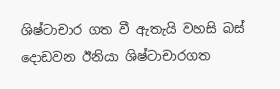ශිෂ්ටාචාර ගත වී ඇතැයි වහසි බස් දොඩවන ඊනියා ශිෂ්ටාචාරගත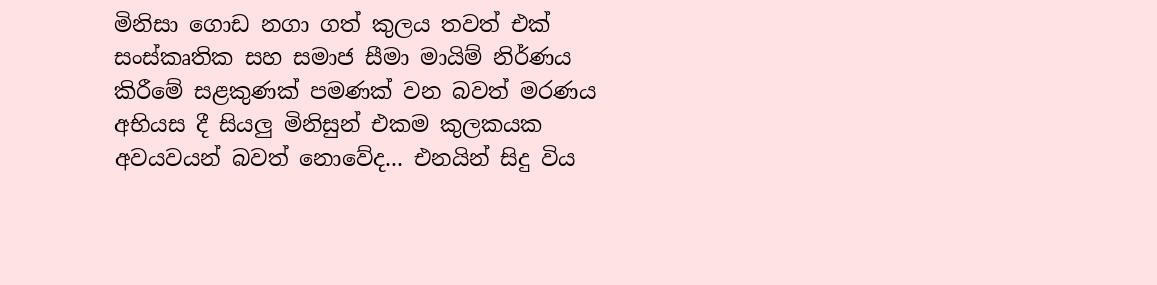මිනිසා ගොඩ නගා ගත් කුලය තවත් එක් සංස්කෘතික සහ සමාජ සීමා මායිම් නිර්ණය කිරීමේ සළකුණක් පමණක් වන බවත් මරණය අභියස දී සියලු මිනිසුන් එකම කුලකයක අවයවයන් බවත් නොවේද... එනයින් සිදු විය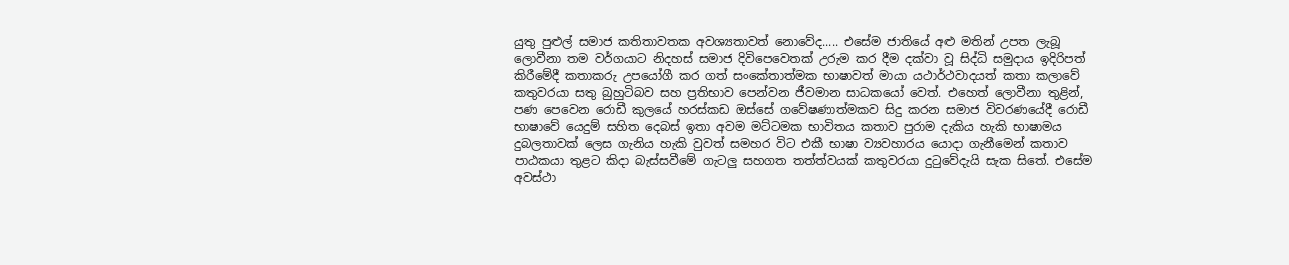යුතු පුළුල් සමාජ කතිතාවතක අවශ්‍යතාවත් නොවේද..... එසේම ජාතියේ අළු මතින් උපත ලැබූ ලොවීනා තම වර්ගයාට නිදහස් සමාජ දිවිපෙවෙතක් උරුම කර දීම දක්වා වූ සිද්ධි සමුදාය ඉදිරිපත් කිරීමේදී කතාකරු උපයෝගී කර ගත් සංකේතාත්මක භාෂාවත් මායා යථාර්ථවාදයත් කතා කලාවේ කතුවරයා සතු බුහුටිබව සහ ප්‍රතිභාව පෙන්වන ජීවමාන සාධකයෝ වෙත්. එහෙත් ලොවීනා තුළින්, පණ පෙවෙන රොඩී කුලයේ හරස්කඩ ඔස්සේ ගවේෂණාත්මකව සිදු කරන සමාජ විවරණයේදී රොඩී භාෂාවේ යෙදුම් සහිත දෙබස් ඉතා අවම මට්ටමක භාවිතය කතාව පුරාම දැකිය හැකි භාෂාමය දුබලතාවක් ලෙස ගැනිය හැකි වුවත් සමහර විට එකී භාෂා ව්‍යවහාරය යොදා ගැනීමෙන් කතාව පාඨකයා තුළට කිදා බැස්සවීමේ ගැටලු සහගත තත්ත්වයක් කතුවරයා දුටුවේදැයි සැක සිතේ. එසේම අවස්ථා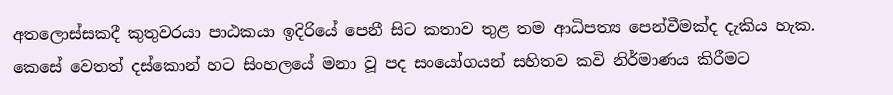අතලොස්සකදී කුතුවර‍යා පාඨකයා ඉදිරියේ පෙනී සිට කතාව තුළ තම ආධිපත්‍ය පෙන්වීමක්ද දැකිය හැක‍. කෙසේ වෙතත් දස්කොන් හ‍ට සිංහලයේ මනා වූ පද සංයෝගයන් සහිතව කවි නිර්මාණය කිරීමට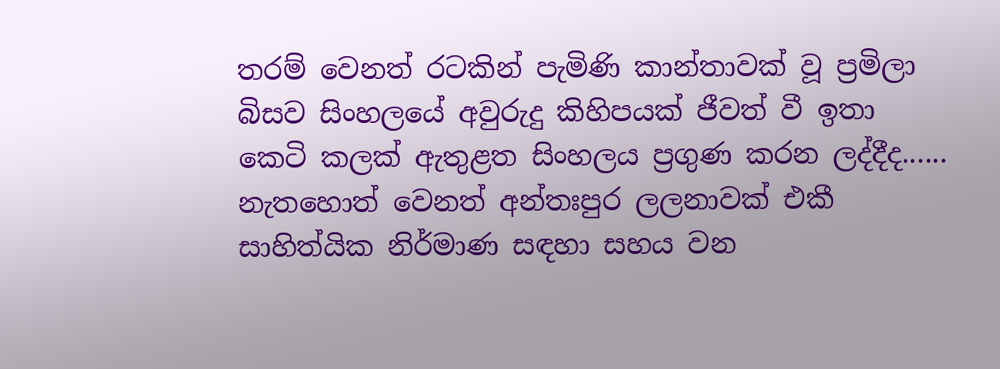තරම් වෙනත් රටකින් පැමිණි කාන්තාවක් වූ ප්‍රමිලා බිසව සිංහ‍ලයේ අවුරුදු කිහිපයක් ජීවත් වී ඉතා කෙටි කලක් ඇතුළත සිංහලය ප්‍රගුණ කරන ලද්දීද...... නැතහොත් වෙනත් අන්තඃපුර ලලනාවක් එකී සාහිත්යික නිර්මාණ සඳහා සහය වන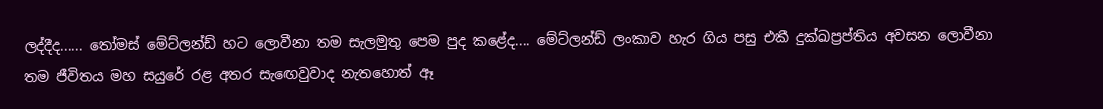ලද්දීද...... තෝමස් මේට්ලන්ඩ් හට ලොවීනා තම සැලමුතු පෙම පුද කළේද.... මේට්ලන්ඩ් ලංකාව හැර ගිය පසු එකී දුක්ඛප්‍රප්තිය අවසන ලොවීනා තම ජීවිතය මහ සයුරේ රළ අතර සැ‍ඟෙවුවාද නැතහොත් ඈ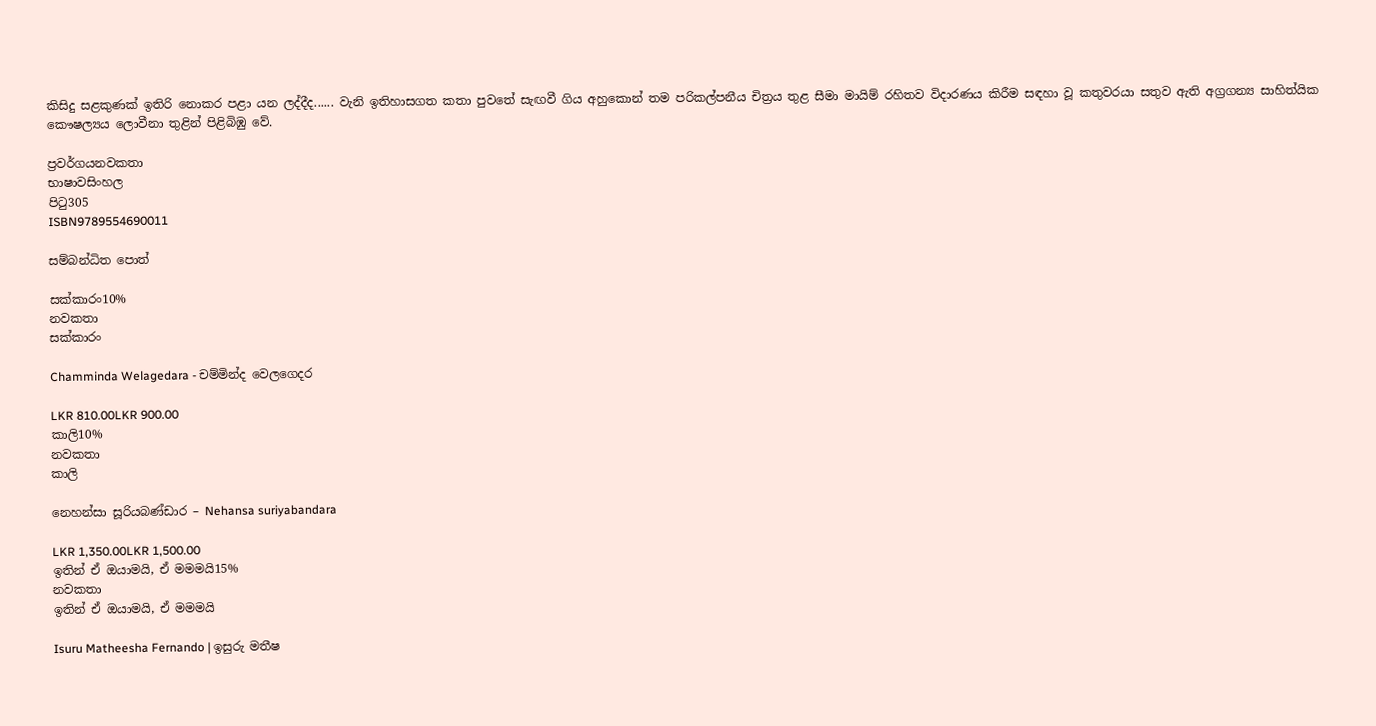කිසිදු සළකුණක් ඉතිරි නොකර පළා යන ලද්දීද...... වැනි ඉතිහාසගත කතා පුවතේ සැඟවී ගිය අහුකොන් තම පරිකල්පනීය චිත්‍රය තුළ සීමා මායිම් රහිතව විදාරණය කිරීම සඳහා වූ කතුවරයා සතුව ඇති අග්‍රගන්‍ය සාහිත්යික කෞෂල්‍යය ලොවීනා තුළින් පිළිබිඹු වේ.

ප්‍රවර්ගයනවකතා
භාෂාවසිංහල
පිටු305
ISBN9789554690011

සම්බන්ධිත පොත්

සක්කාරං10%
නවකතා
සක්කාරං

Chamminda Welagedara - චම්මින්ද වෙලගෙදර

LKR 810.00LKR 900.00
කාලි10%
නවකතා
කාලි

නෙහන්සා සූරියබණ්ඩාර – Nehansa suriyabandara

LKR 1,350.00LKR 1,500.00
ඉතින් ඒ ඔයාමයි, ඒ මමමයි15%
නවකතා
ඉතින් ඒ ඔයාමයි, ඒ මමමයි

Isuru Matheesha Fernando | ඉසුරු මතීෂ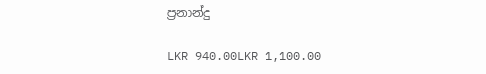ප්‍රනාන්දු

LKR 940.00LKR 1,100.00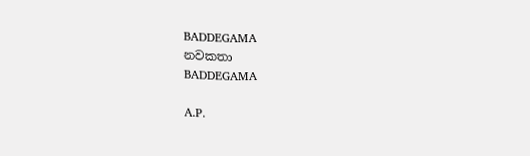BADDEGAMA
නවකතා
BADDEGAMA

A.P.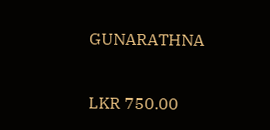GUNARATHNA

LKR 750.00